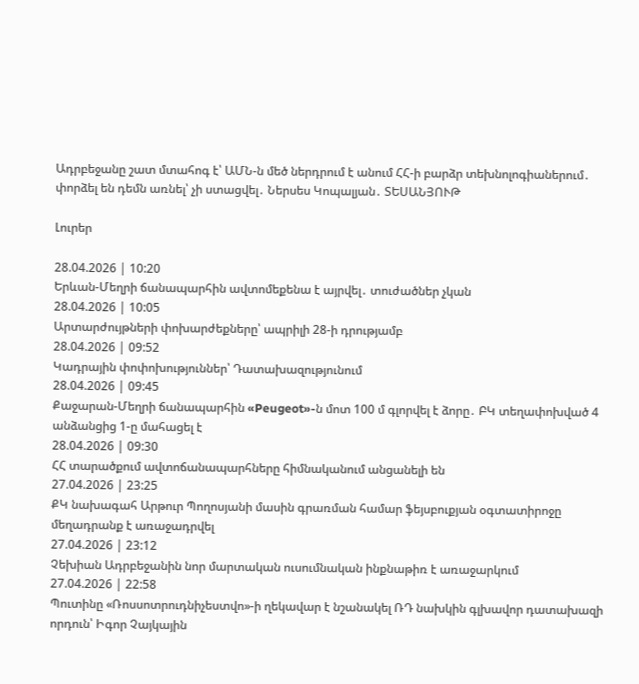Ադրբեջանը շատ մտահոգ է՝ ԱՄՆ-ն մեծ ներդրում է անում ՀՀ-ի բարձր տեխնոլոգիաներում․ փորձել են դեմն առնել՝ չի ստացվել․ Ներսես Կոպալյան․ ՏԵՍԱՆՅՈՒԹ

Լուրեր

28.04.2026 | 10:20
Երևան-Մեղրի ճանապարհին ավտոմեքենա է այրվել․ տուժածներ չկան
28.04.2026 | 10:05
Արտարժույթների փոխարժեքները՝ ապրիլի 28-ի դրությամբ
28.04.2026 | 09:52
Կադրային փոփոխություններ՝ Դատախազությունում
28.04.2026 | 09:45
Քաջարան-Մեղրի ճանապարհին «Peugeot»-ն մոտ 100 մ գլորվել է ձորը․ ԲԿ տեղափոխված 4 անձանցից 1-ը մահացել է
28.04.2026 | 09:30
ՀՀ տարածքում ավտոճանապարհները հիմնականում անցանելի են
27.04.2026 | 23:25
ՔԿ նախագահ Արթուր Պողոսյանի մասին գրառման համար ֆեյսբուքյան օգտատիրոջը մեղադրանք է առաջադրվել
27.04.2026 | 23:12
Չեխիան Ադրբեջանին նոր մարտական ուսումնական ինքնաթիռ է առաջարկում
27.04.2026 | 22:58
Պուտինը «Ռոսսոտրուդնիչեստվո»-ի ղեկավար է նշանակել ՌԴ նախկին գլխավոր դատախազի որդուն՝ Իգոր Չայկային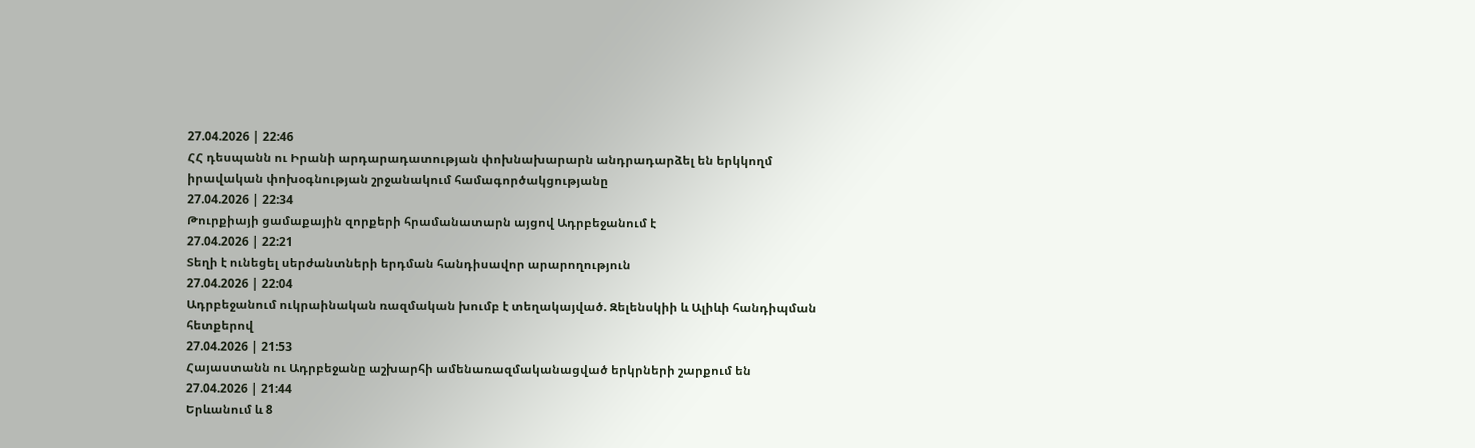27.04.2026 | 22:46
ՀՀ դեսպանն ու Իրանի արդարադատության փոխնախարարն անդրադարձել են երկկողմ իրավական փոխօգնության շրջանակում համագործակցությանը
27.04.2026 | 22:34
Թուրքիայի ցամաքային զորքերի հրամանատարն այցով Ադրբեջանում է
27.04.2026 | 22:21
Տեղի է ունեցել սերժանտների երդման հանդիսավոր արարողություն
27.04.2026 | 22:04
Ադրբեջանում ուկրաինական ռազմական խումբ է տեղակայված. Զելենսկիի և Ալիևի հանդիպման հետքերով
27.04.2026 | 21:53
Հայաստանն ու Ադրբեջանը աշխարհի ամենառազմականացված երկրների շարքում են
27.04.2026 | 21:44
Երևանում և 8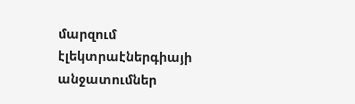մարզում էլեկտրաէներգիայի անջատումներ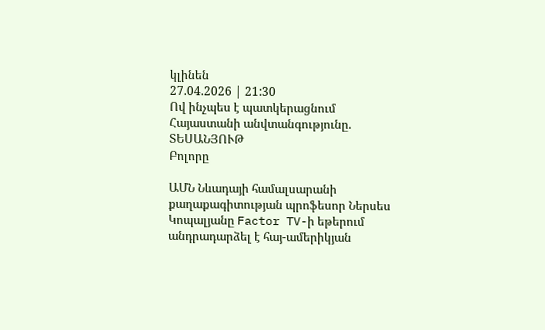կլինեն
27.04.2026 | 21:30
Ով ինչպես է պատկերացնում Հայաստանի անվտանգությունը. ՏԵՍԱՆՅՈՒԹ
Բոլորը

ԱՄՆ Նևադայի համալսարանի քաղաքագիտության պրոֆեսոր Ներսես Կոպալյանը Factor TV-ի եթերում անդրադարձել է հայ-ամերիկյան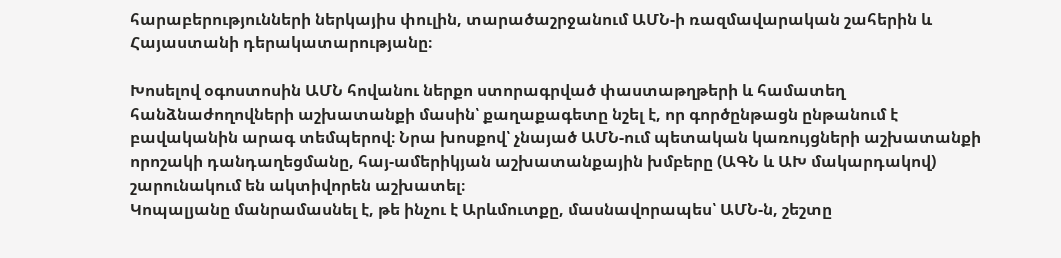հարաբերությունների ներկայիս փուլին, տարածաշրջանում ԱՄՆ-ի ռազմավարական շահերին և Հայաստանի դերակատարությանը։

Խոսելով օգոստոսին ԱՄՆ հովանու ներքո ստորագրված փաստաթղթերի և համատեղ հանձնաժողովների աշխատանքի մասին՝ քաղաքագետը նշել է, որ գործընթացն ընթանում է բավականին արագ տեմպերով։ Նրա խոսքով՝ չնայած ԱՄՆ-ում պետական կառույցների աշխատանքի որոշակի դանդաղեցմանը, հայ-ամերիկյան աշխատանքային խմբերը (ԱԳՆ և ԱԽ մակարդակով) շարունակում են ակտիվորեն աշխատել։
Կոպալյանը մանրամասնել է, թե ինչու է Արևմուտքը, մասնավորապես՝ ԱՄՆ-ն, շեշտը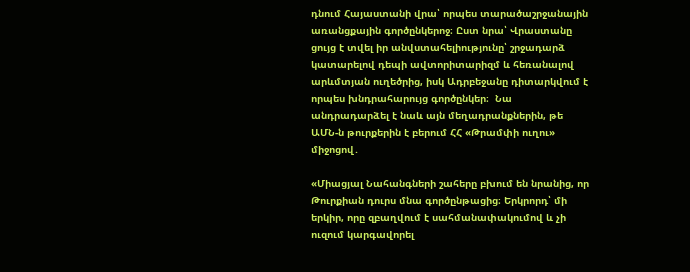դնում Հայաստանի վրա՝ որպես տարածաշրջանային առանցքային գործընկերոջ։ Ըստ նրա՝ Վրաստանը ցույց է տվել իր անվստահելիությունը՝ շրջադարձ կատարելով դեպի ավտորիտարիզմ և հեռանալով արևմտյան ուղեծրից, իսկ Ադրբեջանը դիտարկվում է որպես խնդրահարույց գործընկեր։  Նա անդրադարձել է նաև այն մեղադրանքներին, թե ԱՄՆ-ն թուրքերին է բերում ՀՀ «Թրամփի ուղու» միջոցով․

«Միացյալ Նահանգների շահերը բխում են նրանից, որ Թուրքիան դուրս մնա գործընթացից։ Երկրորդ՝ մի երկիր, որը զբաղվում է սահմանափակումով և չի ուզում կարգավորել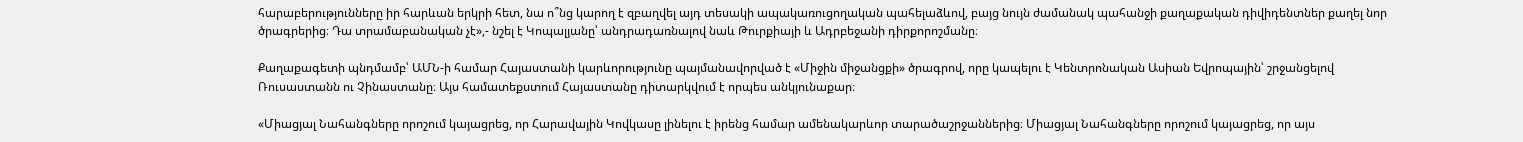հարաբերությունները իր հարևան երկրի հետ, նա ո՞նց կարող է զբաղվել այդ տեսակի ապակառուցողական պահելաձևով, բայց նույն ժամանակ պահանջի քաղաքական դիվիդենտներ քաղել նոր ծրագրերից։ Դա տրամաբանական չէ»,- նշել է Կոպալյանը՝ անդրադառնալով նաև Թուրքիայի և Ադրբեջանի դիրքորոշմանը։

Քաղաքագետի պնդմամբ՝ ԱՄՆ-ի համար Հայաստանի կարևորությունը պայմանավորված է «Միջին միջանցքի» ծրագրով, որը կապելու է Կենտրոնական Ասիան Եվրոպային՝ շրջանցելով Ռուսաստանն ու Չինաստանը։ Այս համատեքստում Հայաստանը դիտարկվում է որպես անկյունաքար։

«Միացյալ Նահանգները որոշում կայացրեց, որ Հարավային Կովկասը լինելու է իրենց համար ամենակարևոր տարածաշրջաններից։ Միացյալ Նահանգները որոշում կայացրեց, որ այս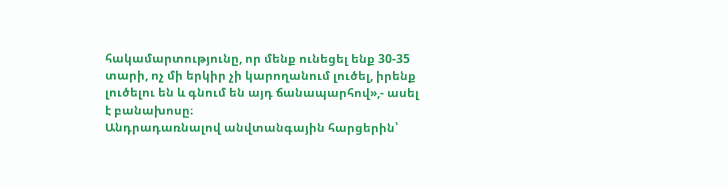հակամարտությունը, որ մենք ունեցել ենք 30-35 տարի, ոչ մի երկիր չի կարողանում լուծել, իրենք լուծելու են և գնում են այդ ճանապարհով»,- ասել է բանախոսը։
Անդրադառնալով անվտանգային հարցերին՝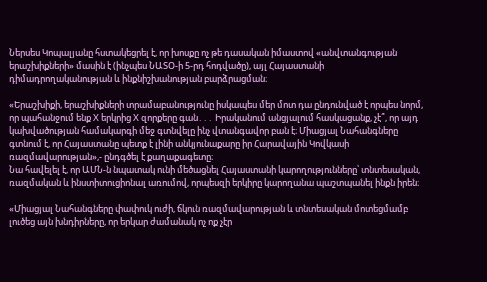Ներսես Կոպալյանը հստակեցրել է, որ խոսքը ոչ թե դասական իմաստով «անվտանգության երաշխիքների» մասին է (ինչպես ՆԱՏՕ-ի 5-րդ հոդվածը), այլ Հայաստանի դիմադրողականության և ինքնիշխանության բարձրացման։

«Երաշխիքի, երաշխիքների տրամաբանությունը իսկապես մեր մոտ դա ընդունված է որպես նորմ, որ պահանջում ենք X երկրից X զորքերը գան․․․ Իրականում անցյալում հասկացանք, չէ՞, որ այդ կախվածության համակարգի մեջ գտնվելը ինչ վտանգավոր բան է։ Միացյալ Նահանգները գտնում է, որ Հայաստանը պետք է լինի անկյունաքարը իր Հարավային Կովկասի ռազմավարության»,- ընդգծել է քաղաքագետը։
Նա հավելել է, որ ԱՄՆ-ն նպատակ ունի մեծացնել Հայաստանի կարողությունները՝ տնտեսական, ռազմական և ինստիտուցիոնալ առումով, որպեսզի երկիրը կարողանա պաշտպանել ինքն իրեն։

«Միացյալ Նահանգները փափուկ ուժի, ճկուն ռազմավարության և տնտեսական մոտեցմամբ լուծեց այն խնդիրները, որ երկար ժամանակ ոչ ոք չէր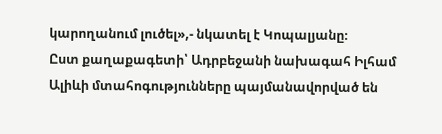կարողանում լուծել»,- նկատել է Կոպալյանը։
Ըստ քաղաքագետի՝ Ադրբեջանի նախագահ Իլհամ Ալիևի մտահոգությունները պայմանավորված են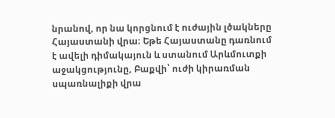նրանով, որ նա կորցնում է ուժային լծակները Հայաստանի վրա։ Եթե Հայաստանը դառնում է ավելի դիմակայուն և ստանում Արևմուտքի աջակցությունը, Բաքվի՝ ուժի կիրառման սպառնալիքի վրա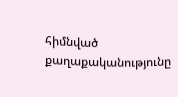հիմնված քաղաքականությունը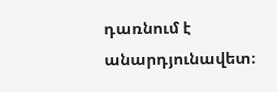դառնում է անարդյունավետ։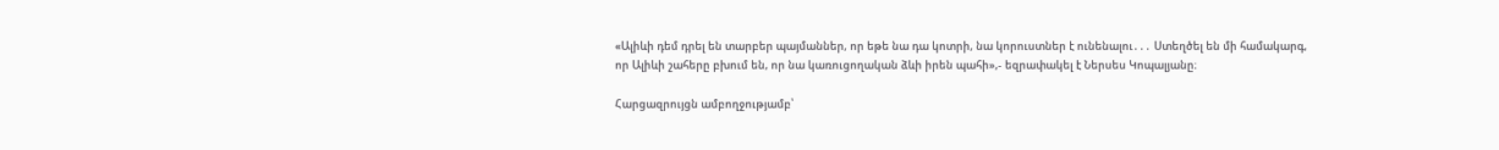«Ալիևի դեմ դրել են տարբեր պայմաններ, որ եթե նա դա կոտրի, նա կորուստներ է ունենալու․․․ Ստեղծել են մի համակարգ, որ Ալիևի շահերը բխում են, որ նա կառուցողական ձևի իրեն պահի»,- եզրափակել է Ներսես Կոպալյանը։

Հարցազրույցն ամբողջությամբ՝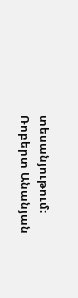տեսանյութում։
Ռոբերտ Անանյան